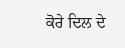ਕੋਰੇ ਦਿਲ ਦੇ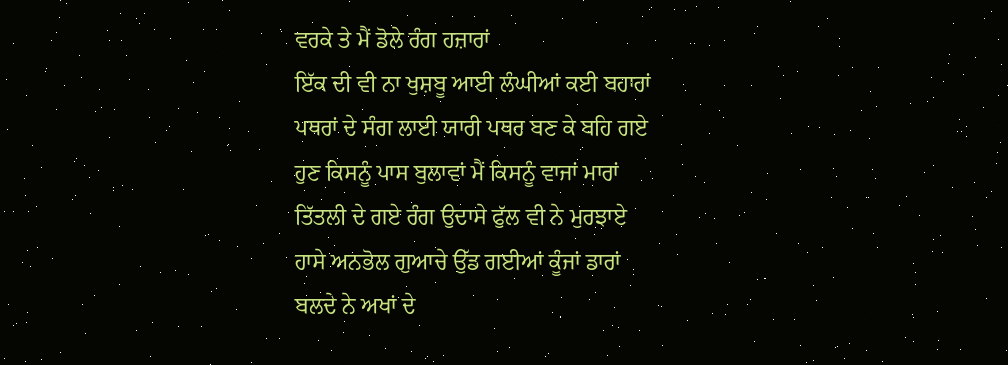ਵਰਕੇ ਤੇ ਮੈਂ ਡੋਲੇ ਰੰਗ ਹਜ਼ਾਰਾਂ
ਇੱਕ ਦੀ ਵੀ ਨਾ ਖੁਸ਼ਬੂ ਆਈ ਲੰਘੀਆਂ ਕਈ ਬਹਾਰਾਂ
ਪਥਰਾਂ ਦੇ ਸੰਗ ਲਾਈ ਯਾਰੀ ਪਥਰ ਬਣ ਕੇ ਬਹਿ ਗਏ
ਹੁਣ ਕਿਸਨੂੰ ਪਾਸ ਬੁਲਾਵਾਂ ਮੈਂ ਕਿਸਨੂੰ ਵਾਜਾਂ ਮਾਰਾਂ
ਤਿੱਤਲੀ ਦੇ ਗਏ ਰੰਗ ਉਦਾਸੇ ਫੁੱਲ ਵੀ ਨੇ ਮੁਰਝਾਏ
ਹਾਸੇ ਅਨਭੋਲ ਗੁਆਚੇ ਉੱਡ ਗਈਆਂ ਕੂੰਜਾਂ ਡਾਰਾਂ
ਬਲਦੇ ਨੇ ਅਖਾਂ ਦੇ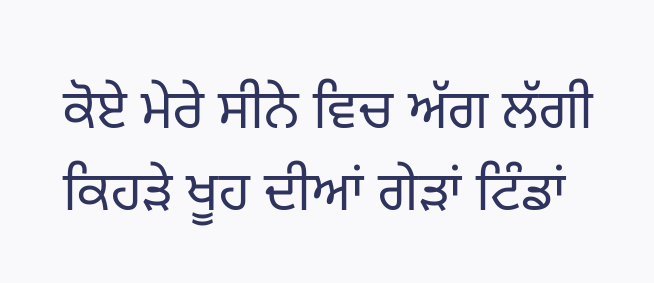ਕੋਏ ਮੇਰੇ ਸੀਨੇ ਵਿਚ ਅੱਗ ਲੱਗੀ
ਕਿਹੜੇ ਖੂਹ ਦੀਆਂ ਗੇੜਾਂ ਟਿੰਡਾਂ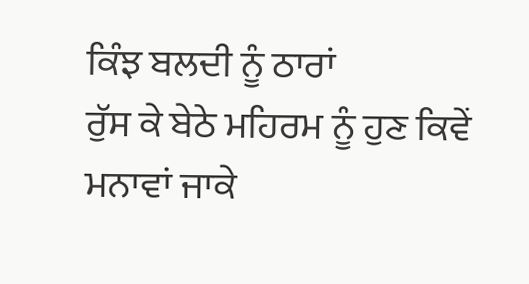ਕਿੰਝ ਬਲਦੀ ਨੂੰ ਠਾਰਾਂ
ਰੁੱਸ ਕੇ ਬੇਠੇ ਮਹਿਰਮ ਨੂੰ ਹੁਣ ਕਿਵੇਂ ਮਨਾਵਾਂ ਜਾਕੇ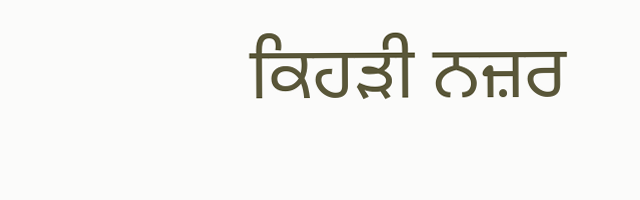ਕਿਹੜੀ ਨਜ਼ਰ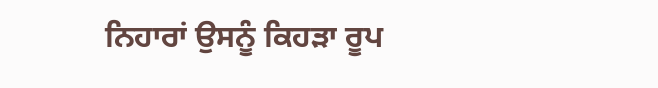ਨਿਹਾਰਾਂ ਉਸਨੂੰ ਕਿਹੜਾ ਰੂਪ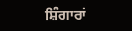ਸ਼ਿੰਗਾਰਾਂ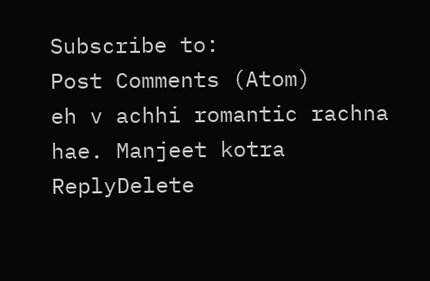Subscribe to:
Post Comments (Atom)
eh v achhi romantic rachna hae. Manjeet kotra
ReplyDelete